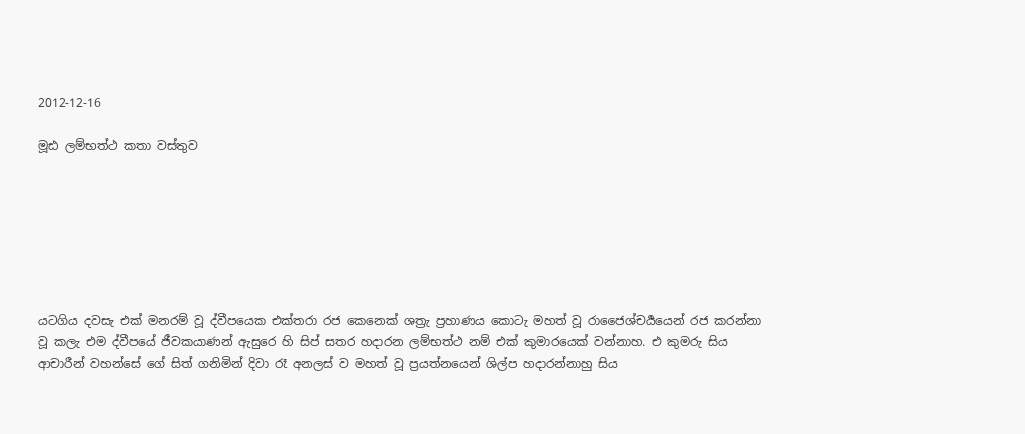2012-12-16

මූඪ ලම්භත්ථ කතා වස්තුව







යටගිය දවසැ එක් මනරම් වූ ද්වීපයෙක එක්තරා රජ කෙනෙක් ශත්‍රැ ප්‍රහාණය කොටැ මහත් වූ රාජෛශ්චර්‍යයෙන් රජ කරන්නා වූ කලැ එම ද්වීපයේ ජීවකයාණන් ඇසුරෙ හි සිප් සතර හදාරන ලම්භත්ථ නම් එක් කුමාරයෙක් වන්නාහ. එ කුමරු සිය ආචාරීන් වහන්සේ ගේ සිත් ගනිමින් දිවා රෑ අනලස් ව මහත් වූ ප්‍රයත්නයෙන් ශිල්ප හදාරන්නාහු සිය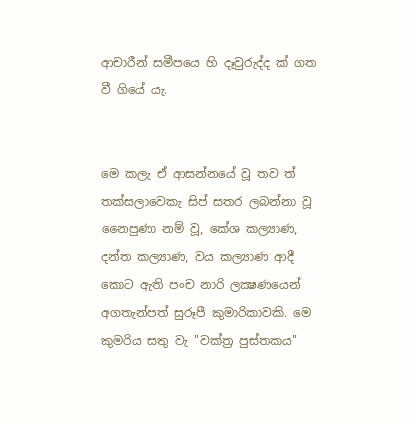ආචාරීන් සමීපයෙ හි දෑවුරුද්ද ක් ගත වී ගියේ යැ.


මෙ කලැ ඒ ආසන්නයේ වූ තව ත් තක්සලාවෙකැ සිප් සතර ලබන්නා වූ නෛපුණා නම් වූ, කේශ කල්‍යාණ, දන්ත කල්‍යාණ, වය කල්‍යාණ ආදී කොට ඇති පංච නාරි ලක්‍ෂණයෙන් අගතැන්පත් සුරූපී කුමාරිකාවකි. මෙ කුමරිය සතු වැ "වක්ත්‍ර පුස්තකය"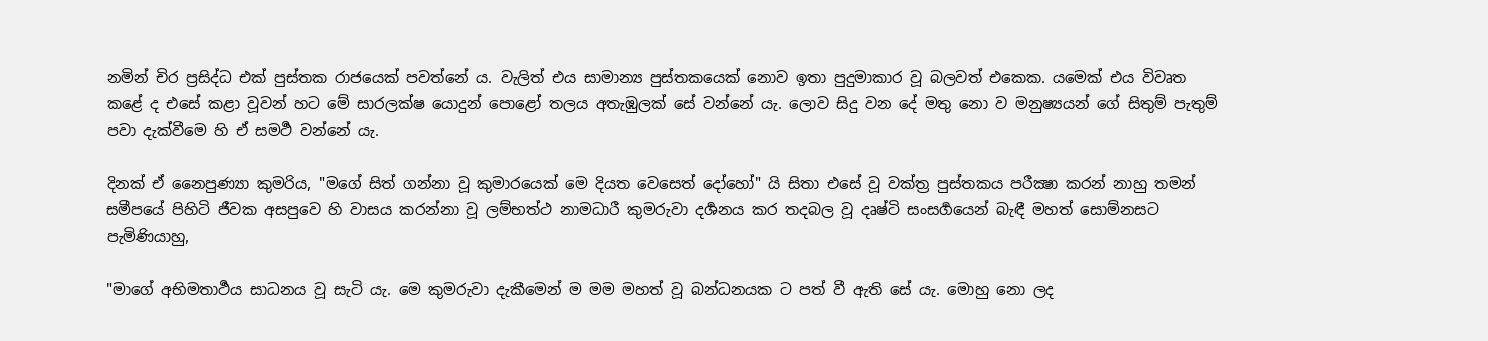නමින් චිර ප්‍රසිද්ධ එක් පුස්තක රාජයෙක් පවත්නේ ය. වැලිත් එය සාමාන්‍ය පුස්තකයෙක් නොව ඉතා පුදුමාකාර වූ බලවත් එකෙක. යමෙක් එය විවෘත කළේ ද එසේ කළා වූවන් හට මේ සාරලක්ෂ යොදුන් පොළෝ තලය අතැඹුලක් සේ වන්නේ යැ. ලොව සිදු වන දේ මතු නො ව මනුෂ්‍යයන් ගේ සිතුම් පැතුම් පවා දැක්වීමෙ හි ඒ සමර්‍ථ වන්නේ යැ.

දිනක් ඒ නෛපුණ්‍යා කුමරිය, "මගේ සිත් ගන්නා වූ කුමාරයෙක් මෙ දියත වෙසෙත් දෝහෝ" යි සිතා එසේ වූ වක්ත්‍ර පුස්තකය පරීක්‍ෂා කරන් නාහු තමන් සමීපයේ පිහිටි ජීවක අසපුවෙ හි වාසය කරන්නා වූ ලම්භත්ථ නාමධාරී කුමරුවා දර්‍ශනය කර තදබල වූ දෘෂ්ටි සංසර්‍ගයෙන් බැඳී මහත් සොම්නසට පැමිණියාහු,

"මාගේ අභිමතාර්‍ථය සාධනය වූ සැටි යැ. මෙ කුමරුවා දැකීමෙන් ම මම මහත් වූ බන්ධනයක ට පත් වී ඇති සේ යැ. මොහු නො ලද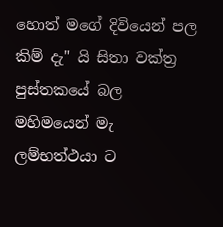හොත් මගේ දිවියෙන් පල කිම් දැ" යි සිතා වක්ත්‍ර පුස්තකයේ බල මහිමයෙන් මැ ලම්භත්ථයා ට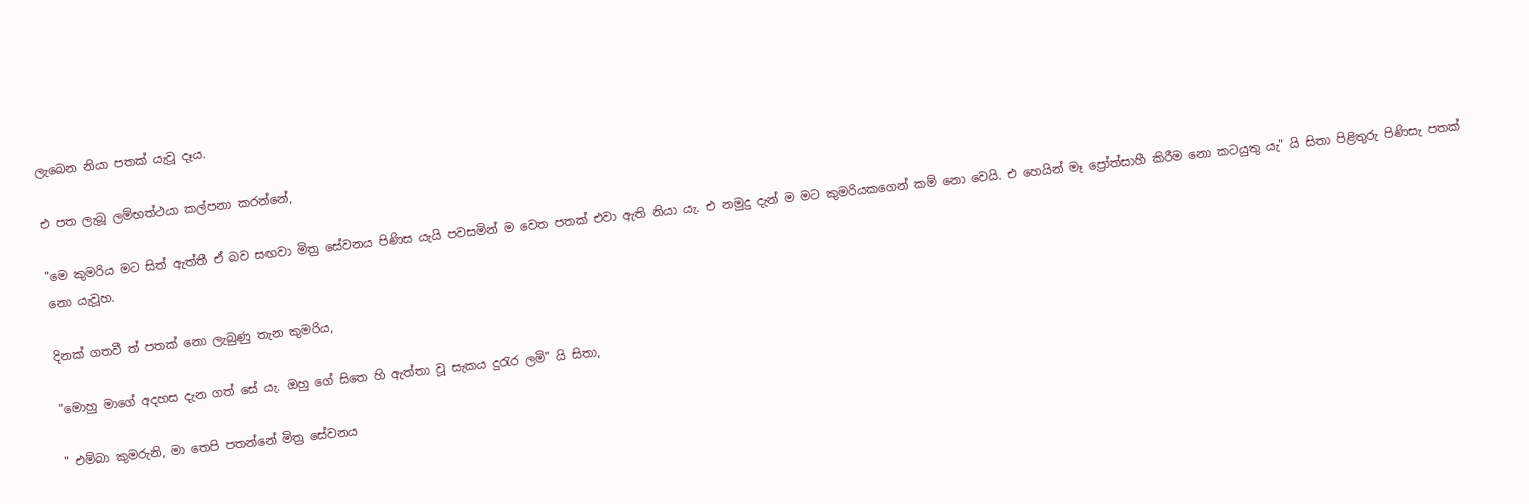ලැබෙන නියා පතක් යැවූ දෑය.

එ පත ලැබූ ලම්භත්ථයා කල්පනා කරන්නේ,

"මෙ කුමරිය මට සිත් ඇත්තී ඒ බව සඟවා මිත්‍ර සේවනය පිණිස යැයි පවසමින් ම වෙත පතක් එවා ඇති නියා යැ. එ නමුදු දැන් ම මට කුමරියකගෙන් කම් නො වෙයි. එ හෙයින් මෑ ප්‍රෝත්සාහී කිරීම නො කටයුතු යැ" යි සිතා පිළිතුරු පිණිසැ පතක් නො යැවූහ.

දිනක් ගතවී ත් පතක් නො ලැබුණු තැන කුමරිය,

"මොහු මාගේ අදහස දැන ගත් සේ යැ. ඔහු ගේ සිතෙ හි ඇත්තා වූ සැකය දුරැර ලමි" යි සිතා,

" එම්බා කුමරුනි, මා තෙපි පතන්නේ මිත්‍ර සේවනය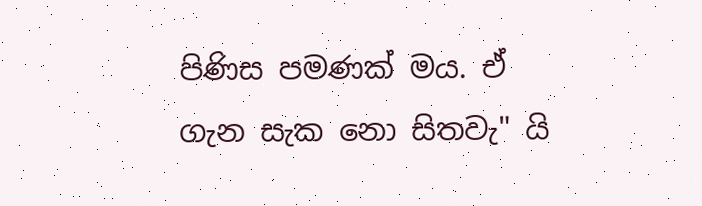පිණිස පමණක් මය. ඒ ගැන සැක නො සිතවැ" යි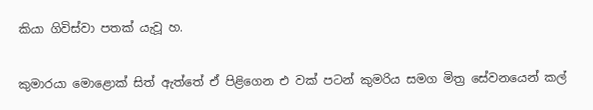කියා ගිවිස්වා පතක් යැවූ හ.

කුමාරයා මොළොක් සිත් ඇත්තේ ඒ පිළිගෙන එ වක් පටන් කුමරිය සමග මිත්‍ර සේවනයෙන් කල්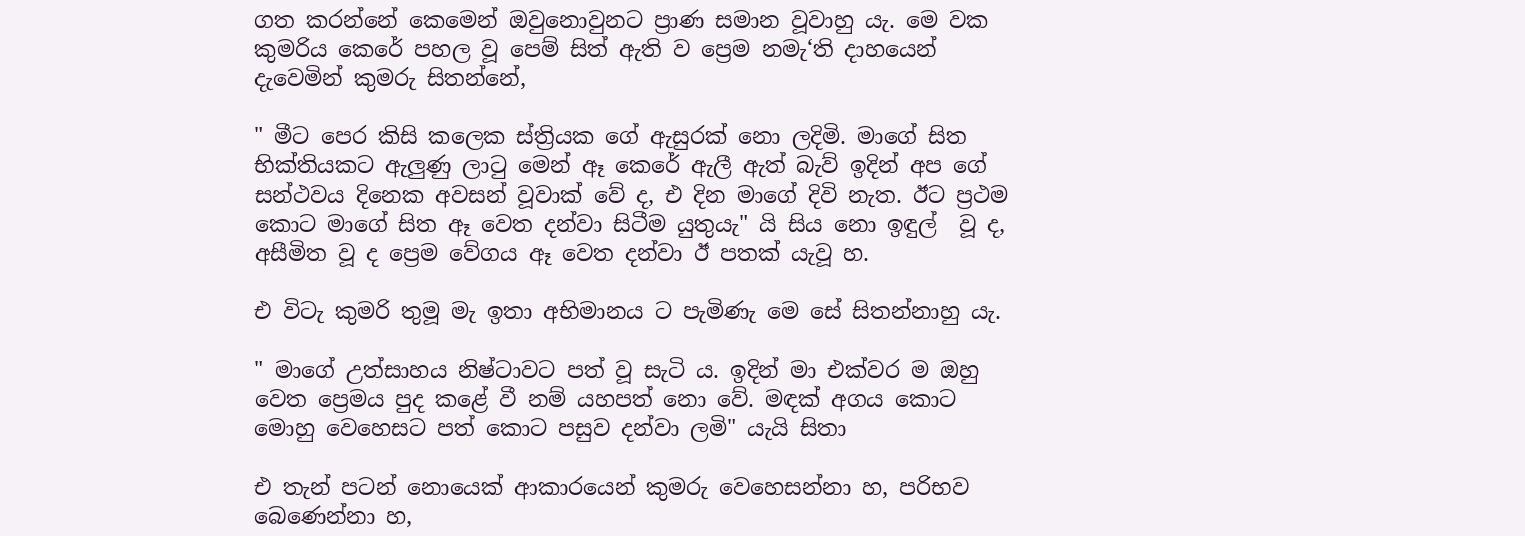ගත කරන්නේ කෙමෙන් ඔවුනොවුනට ප්‍රාණ සමාන වූවාහු යැ. මෙ වක කුමරිය කෙරේ පහල වූ පෙම් සිත් ඇති ව ප්‍රෙම නමැ‘ති දාහයෙන් දැවෙමින් කුමරු සිතන්නේ,

" මීට පෙර කිසි කලෙක ස්ත්‍රියක ගේ ඇසුරක් නො ලදිමි. මාගේ සිත භික්තියකට ඇලුණු ලාටු මෙන් ඈ කෙරේ ඇලී ඇත් බැව් ඉදින් අප ගේ සන්ථවය දිනෙක අවසන් වූවාක් වේ ද, එ දින මාගේ දිවි නැත. ඊට ප්‍රථම කොට මාගේ සිත ඈ වෙත දන්වා සිටීම යුතුයැ" යි සිය නො ඉඳුල්  වූ ද, අසීමිත වූ ද ප්‍රෙම වේගය ඈ වෙත දන්වා ඊ පතක් යැවූ හ.

එ විටැ කුමරි තුමූ මැ ඉතා අභිමානය ට පැමිණැ මෙ සේ සිතන්නාහු යැ.

" මාගේ උත්සාහය නිෂ්ටාවට පත් වූ සැටි ය. ඉදින් මා එක්වර ම ඔහු වෙත ප්‍රෙමය පුද කළේ වී නම් යහපත් නො වේ. මඳක් අගය කොට මොහු වෙහෙසට පත් කොට පසුව දන්වා ලමි" යැයි සිතා

එ තැන් පටන් නොයෙක් ආකාරයෙන් කුමරු වෙහෙසන්නා හ, පරිභව බෙණෙන්නා හ,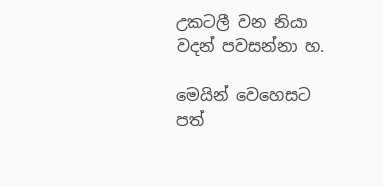උකටලී වන නියා වදන් පවසන්නා හ.

මෙයින් වෙහෙසට පත්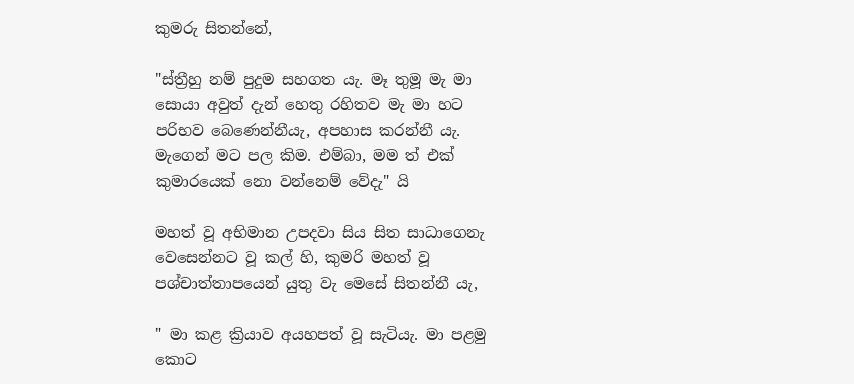කුමරු සිතන්නේ,

"ස්ත්‍රීහු නම් පුදුම සහගත යැ. මෑ තුමූ මැ මා සොයා අවුත් දැන් හෙතු රහිතව මැ මා හට පරිභව බෙණෙන්නීයැ, අපහාස කරන්නී යැ. මැගෙන් මට පල කිම. එම්බා, මම ත් එක් කුමාරයෙක් නො වන්නෙම් වේදැ" යි

මහත් වූ අභිමාන උපදවා සිය සිත සාධාගෙනැ වෙසෙන්නට වූ කල් හි, කුමරි මහත් වූ පශ්චාත්තාපයෙන් යුතු වැ මෙසේ සිතන්නී යැ,

" මා කළ ක්‍රියාව අයහපත් වූ සැටියැ. මා පළමු කොට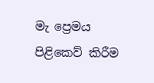මැ ප්‍රෙමය පිළිකෙව් කිරීම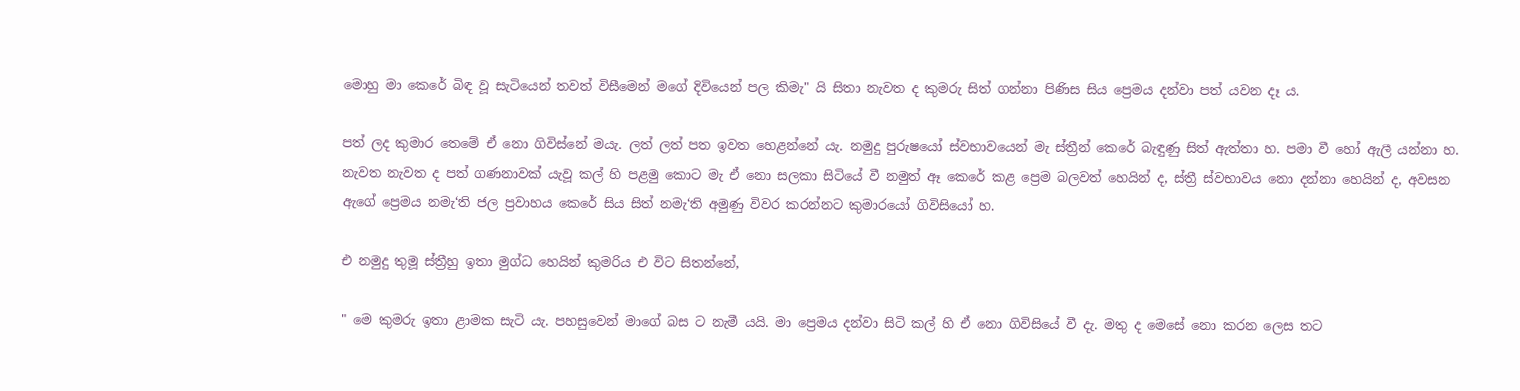මොහු මා කෙරේ බිඳ වූ සැටියෙන් තවත් විසීමෙන් මගේ දිවියෙන් පල කිමැ" යි සිතා නැවත ද කුමරු සිත් ගන්නා පිණිස සිය ප්‍රෙමය දන්වා පත් යවන දෑ ය.

පත් ලද කුමාර තෙමේ ඒ නො ගිවිස්නේ මයැ. ලත් ලත් පත ඉවත හෙළන්නේ යැ. නමුදු පුරුෂයෝ ස්වභාවයෙන් මැ ස්ත්‍රීන් කෙරේ බැඳුණු සිත් ඇත්තා හ. පමා වී හෝ ඇලී යන්නා හ. නැවත නැවත ද පත් ගණනාවක් යැවූ කල් හි පළමු කොට මැ ඒ නො සලකා සිටියේ වී නමුත් ඈ කෙරේ කළ ප්‍රෙම බලවත් හෙයින් ද, ස්ත්‍රී ස්වභාවය නො දන්නා හෙයින් ද, අවසන ඇගේ ප්‍රෙමය නමැ‘ති ජල ප්‍රවාහය කෙරේ සිය සිත් නමැ‘ති අමුණු විවර කරන්නට කුමාරයෝ ගිවිසියෝ හ.

එ නමුදු තුමූ ස්ත්‍රීහු ඉතා මුග්ධ හෙයින් කුමරිය එ විට සිතන්නේ,

" මෙ කුමරු ඉතා ළාමක සැටි යැ. පහසුවෙන් මාගේ බස ට නැමී යයි. මා ප්‍රෙමය දන්වා සිටි කල් හි ඒ නො ගිවිසියේ වී දැ. මතු ද මෙසේ නො කරන ලෙස තට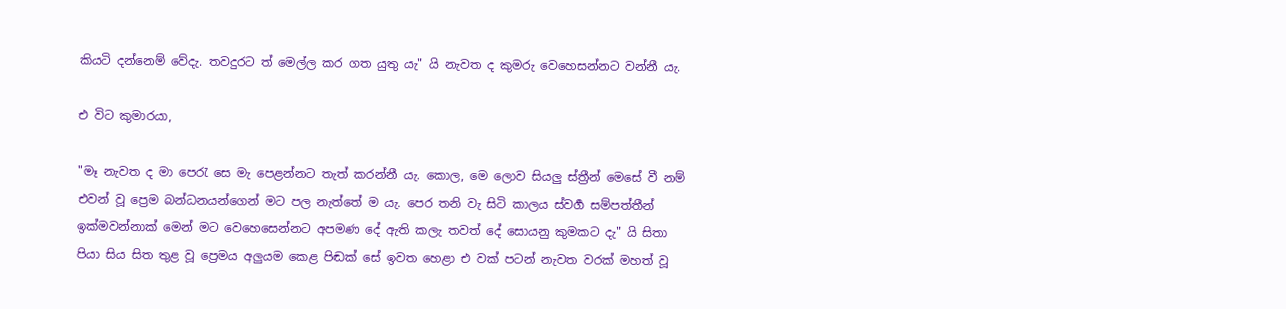කියටි දන්නෙම් වේදැ. තවදුරට ත් මෙල්ල කර ගත යුතු යැ" යි නැවත ද කුමරු වෙහෙසන්නට වන්නී යැ.

එ විට කුමාරයා,

"මෑ නැවත ද මා පෙරැ සෙ මැ පෙළන්නට තැත් කරන්නී යැ. කොල, මෙ ලොව සියලු ස්ත්‍රීන් මෙසේ වී නම් එවන් වූ ප්‍රෙම බන්ධනයන්ගෙන් මට පල නැත්තේ ම යැ. පෙර තනි වැ සිටි කාලය ස්වර්‍ග සම්පත්තීන් ඉක්මවන්නාක් මෙන් මට වෙහෙසෙන්නට අපමණ දේ ඇති කලැ තවත් දේ සොයනු කුමකට දැ" යි සිතා පියා සිය සිත තුළ වූ ප්‍රෙමය අලුයම කෙළ පිඬක් සේ ඉවත හෙළා එ වක් පටන් නැවත වරක් මහත් වූ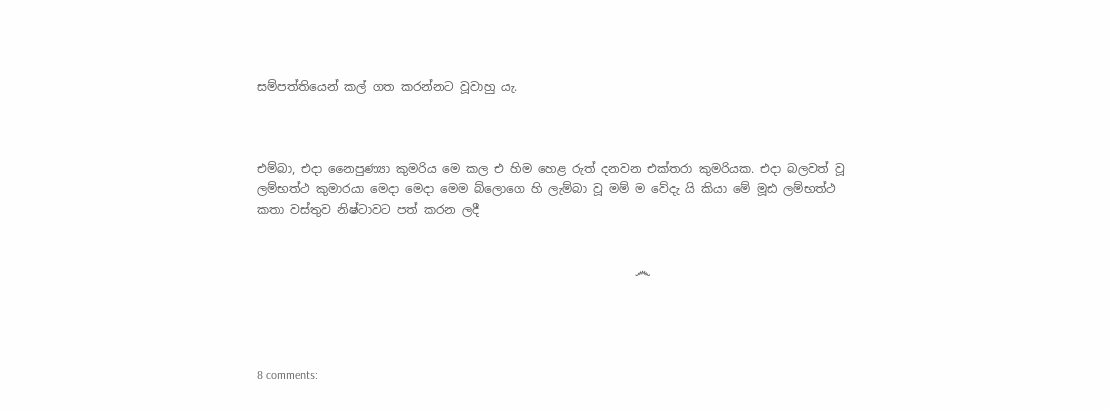සම්පත්තියෙන් කල් ගත කරන්නට වූවාහු යැ.



එම්බා, එදා නෛපුණ්‍යා කුමරිය මෙ කල එ හිම හෙළ රුත් දනවන එක්තරා කුමරියක. එදා බලවත් වූ ලම්භත්ථ කුමාරයා මෙදා මෙදා මෙම බ්ලොගෙ හි ලැම්බා වූ මම් ම වේදැ යි කියා මේ මූඪ ලම්භත්ථ කතා වස්තුව නිෂ්ටාවට පත් කරන ලදී


                                                               ෴




8 comments: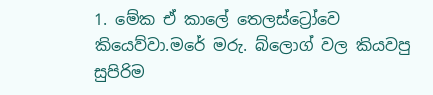1. මේක ඒ කාලේ තෙලස්ට්‍රෝවෙ කියෙව්වා.මරේ මරු. බ්ලොග් වල කියවපු සුපිරිම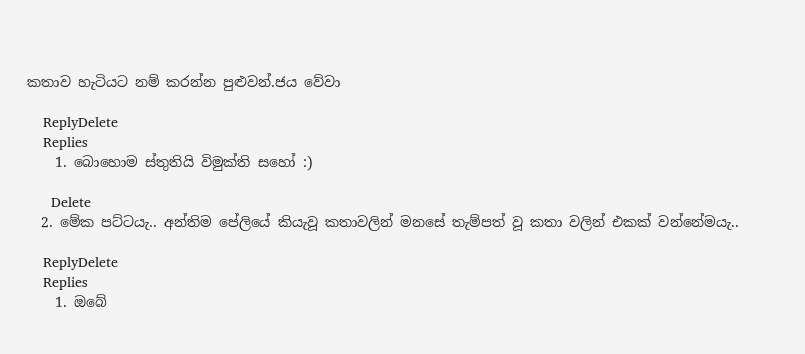කතාව හැටියට නම් කරන්න පුළුවන්.ජය වේවා

    ReplyDelete
    Replies
    1. බොහොම ස්තුතියි විමුක්ති සහෝ :)

      Delete
  2. මේක පට්ටයැ.. අන්තිම පේලියේ කියැවූ කතාවලින් මනසේ තැම්පත් වූ කතා වලින් එකක් වන්නේමයැ..

    ReplyDelete
    Replies
    1. ඔබේ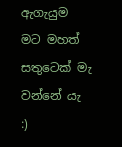ඇගැයුම මට මහත් සතුටෙක් මැ වන්නේ යැ :)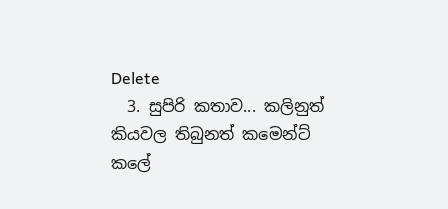Delete
  3. සුපිරි කතාව... කලිනුත් කියවල තිබුනත් කමෙන්ට් කලේ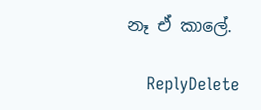නෑ ඒ කාලේ.

    ReplyDelete